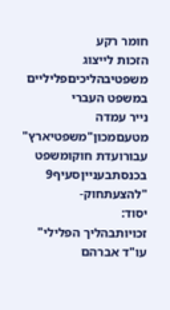חומר רקע
הזכות לייצוג משפטיבהליכיםפליליים במשפט העברי
נייר עמדה
מטעםמכון"משפטיארץ"
עבורועדת חוקומשפט בכנסתבענייןסעיף9 "להצעתחוק-
יסוד:
זכויותבהליך הפלילי"
עו"ד אברהם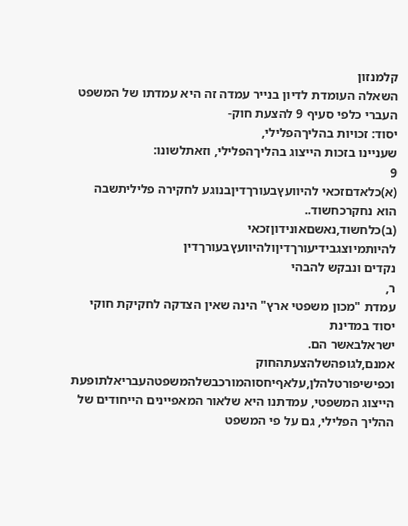קלמנזון
השאלה העומדת לדיון בנייר עמדה זה היא עמדתו של המשפט העברי כלפי סעיף 9 להצעת חוק-
יסוד: זכויות בהליךהפלילי,
שעניינו בזכות הייצוג בהליךהפלילי, וזאתלשונו:
9
(א)כלאדםזכאי להיוועץבעורךדיןבנוגע לחקירה פליליתשבה הוא נחקרכחשוד..
(ב)כלחשוד,נאשםאונידוןזכאי להיותמיוצגבידיעורךדיןולהיוועץבעורךדין
נקדים ונבקש להבהי
ר,
עמדת "מכון משפטי ארץ" הינה שאין הצדקה לחקיקת חוקי יסוד במדינת
ישראלבאשר הם.
אמנם,לגופהשלהצעתהחוק
וכפישיפורטלהלן,עלאףיחסוהמורכבשלהמשפטהעבריאלתופעת
הייצוג המשפטי, עמדתנו היא שלאור המאפיינים הייחודים של ההליך הפלילי, גם על פי המשפט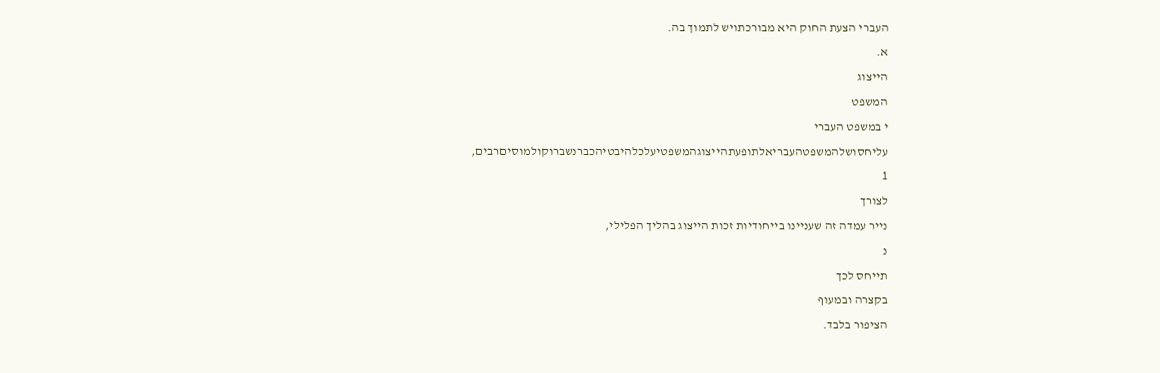העברי הצעת החוק היא מבורכתויש לתמוך בה.
א.
הייצוג
המשפט
י במשפט העברי
עליחסושלהמשפטהעבריאלתופעתהייצוגהמשפטיעלכלהיבטיהכברנשברוקולמוסיםרבים,
1
לצורך
נייר עמדה זה שעניינו בייחודיות זכות הייצוג בהליך הפלילי,
נ
תייחס לכך
בקצרה ובמעוף
הציפור בלבד.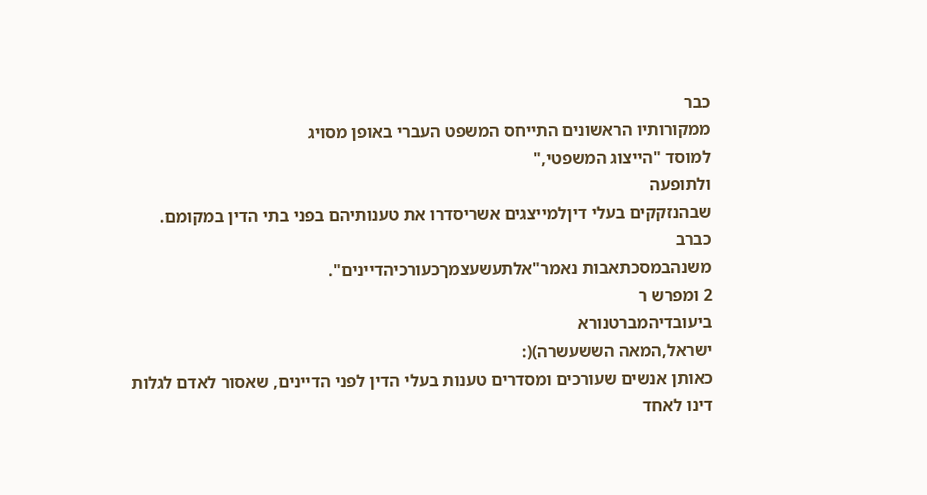כבר
ממקורותיו הראשונים התייחס המשפט העברי באופן מסויג
למוסד "הייצוג המשפטי,"
ולתופעה
שבהנזקקים בעלי דיןלמייצגים אשריסדרו את טענותיהם בפני בתי הדין במקומם.
כברב
משנהבמסכתאבות נאמר"אלתעשעצמךכעורכיהדיינים".
2 ומפרש ר
ביעובדיהמברטנורא
ישראל,המאה הששעשרה)(:
כאותן אנשים שעורכים ומסדרים טענות בעלי הדין לפני הדיינים, שאסור לאדם לגלות דינו לאחד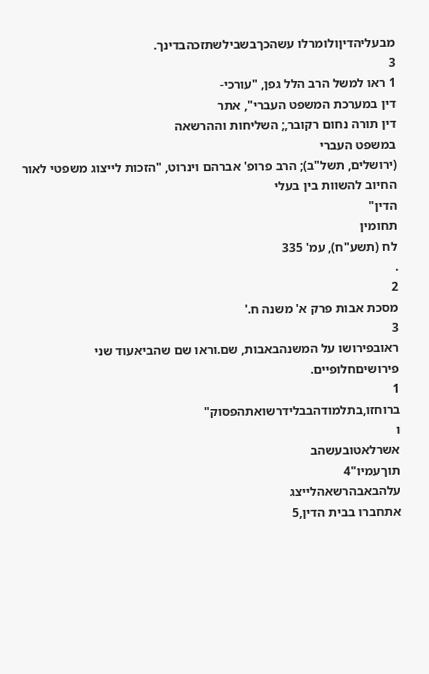מבעליהדיןולומרלו עשהכךבשבילשתזכהבדינך.
3
1 ראו למשל הרב הלל גפן, "עורכי-
דין במערכת המשפט העברי", אתר
דין תורה נחום רקובר,; השליחות וההרשאה
במשפט העברי
(ירושלים, תשל"ב); הרב פרופ' אברהם וינרוט, "הזכות לייצוג משפטי לאור החיוב להשוות בין בעלי
הדין"
תחומין
לח (תשע"ח), עמ' 335
.
2
מסכת אבות פרק א' משנה ח.'
3
ראובפירושו על המשנהבאבות, שם.וראו שם שהביאעוד שני פירושיםחלופיים.
1
ברוחזו,בתלמודהבבלידרשואתהפסוק"
ו
אשרלאטובעשהב
תוךעמיו"4
עלהבאבהרשאהלייצג
אתחברו בבית הדין,5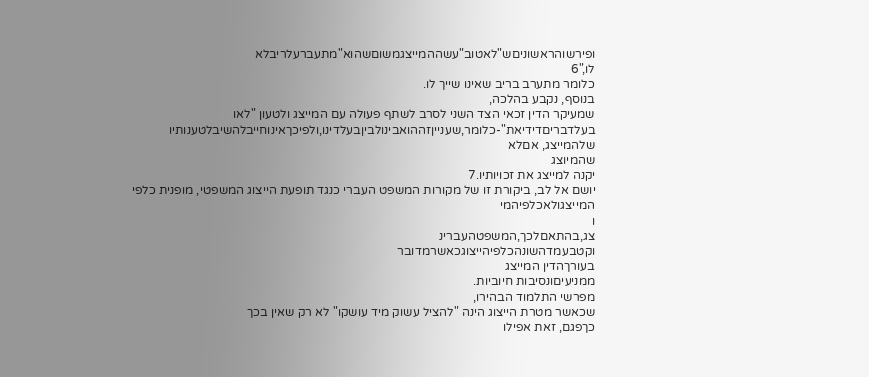ופירשוהראשוניםש"לאטוב"עשההמייצגמשוםשהוא"מתעברעלריבלא
לו,"6
כלומר מתערב בריב שאינו שייך לו.
בנוסף, נקבע בהלכה,
שמעיקר הדין זכאי הצד השני לסרב לשתף פעולה עם המייצג ולטעון "לאו
בעלדבריםדידיאת"-כלומר,שענייןזההואבינולביןבעלדינו,ולפיכךאינוחייבלהשיבלטענותיו
שלהמייצג, אםלא
שהמיוצג
יקנה למייצג את זכויותיו.7
יושם אל לב, ביקורת זו של מקורות המשפט העברי כנגד תופעת הייצוג המשפטי, מופנית כלפי
המייצגולאכלפיהמי
ו
צג,בהתאםלכך,המשפטהעברינ
וקטבעמדהשונהכלפיהייצוגכאשרמדובר
בעורךהדין המייצג
ממניעיםונסיבות חיוביות.
מפרשי התלמוד הבהירו,
שכאשר מטרת הייצוג הינה "להציל עשוק מיד עושקו" לא רק שאין בכך
כךפגם, זאת אפילו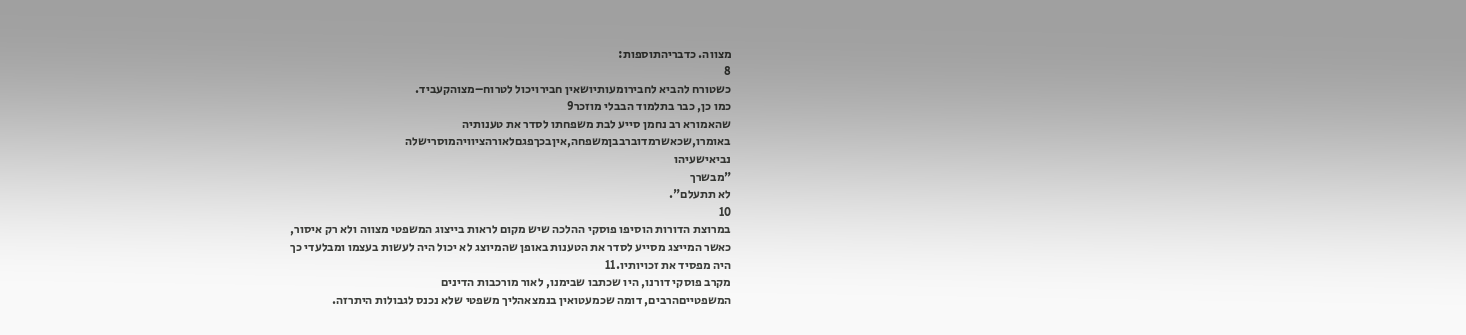מצווה. כדבריהתוספות:
8
כשטורח להביא לחבירומעותיושאין חבירויכול לטרוח–מצוהקעביד.
כמו כן, כבר בתלמוד הבבלי מוזכר9
שהאמורא רב נחמן סייע לבת משפחתו לסדר את טענותיה
באומרו,שכאשרמדוברבבןמשפחה,איןבכךפגםלאורהציוויהמוסרישלה
נביאישעיהו
"מבשרך
לא תתעלם".
10
במרוצת הדורות הוסיפו פוסקי ההלכה שיש מקום לראות בייצוג המשפטי מצווה ולא רק איסור,
כאשר המייצג מסייע לסדר את הטענות באופן שהמיוצג לא יכול היה לעשות בעצמו ומבלעדי כך
היה מפסיד את זכויותיו.11
מקרב פוסקי דורנו, היו שכתבו שבימנו, לאור מורכבות הדינים
המשפטייםהרבים, דומה שכמעטואין בנמצאהליך משפטי שלא נכנס לגבולות היתרזה.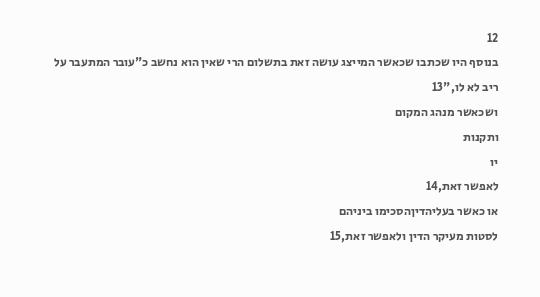12
בנוסף היו שכתבו שכאשר המייצג עושה זאת בתשלום הרי שאין הוא נחשב כ"עובר המתעבר על
ריב לא לו,"13
ושכאשר מנהג המקום
ותקנות
יו
לאפשר זאת,14
או כאשר בעליהדיןהסכימו ביניהם
לסטות מעיקר הדין ולאפשר זאת,15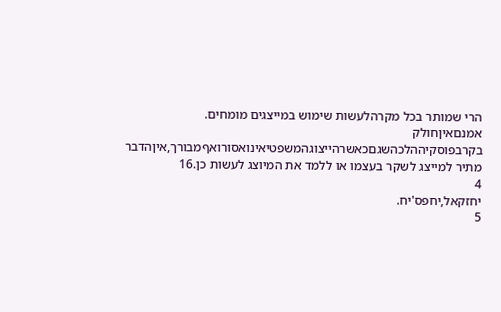הרי שמותר בכל מקרהלעשות שימוש במייצגים מומחים.
אמנםאיןחולק בקרבפוסקיההלכהשגםכאשרהייצוגהמשפטיאינואסורואףמבורך,איןהדבר
מתיר למייצג לשקר בעצמו או ללמד את המיוצג לעשות כן.16
4
יחזקאל,יחפס'יח.
5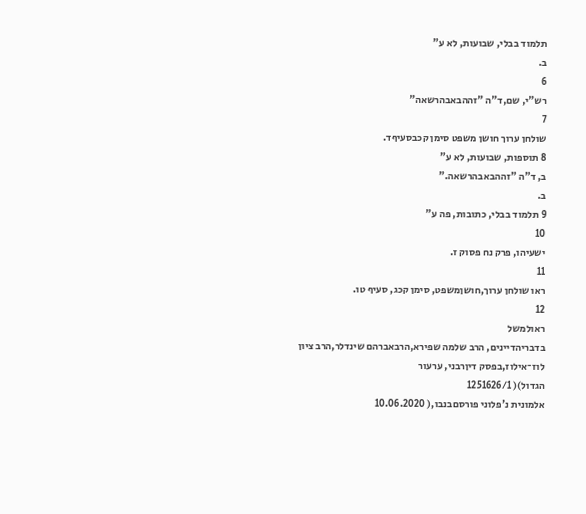תלמוד בבלי, שבועות, לא ע"
ב.
6
רש"י, שם,ד"ה "זההבאבהרשאה"
7
שולחן ערוך חושן משפט סימן קכבסעיףד.
8 תוספות, שבועות, לא ע"
ב, ד"ה "זההבאבהרשאה."
ב.
9 תלמוד בבלי, כתובות, פה ע"
10
ישעיהו, פרק נח פסוק ז.
11
ראו שולחן ערוך,חושןמשפט, סימן קכג, סעיף טו.
12
ראולמשל
בדבריהדיינים, הרב שלמה שפירא,הרבאברהם שינדלר,הרב ציון לוז־אילוז,בפסק דיןרבני, ערעור
הגדול)( 1251626/1
אלמונית נ'פלוני פורסםבנבו,( 10.06.2020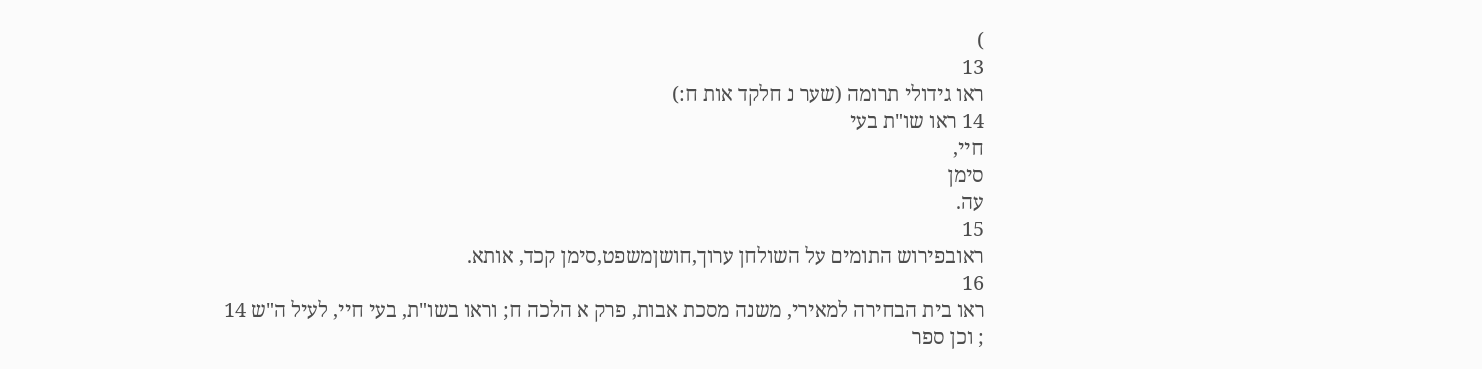)
13
ראו גידולי תרומה (שער נ חלקד אות ח:)
14 ראו שו"ת בעי
חיי,
סימן
עה.
15
ראובפירוש התומים על השולחן ערוך,חושןמשפט,סימן קכד, אותא.
16
ראו בית הבחירה למאירי, משנה מסכת אבות, פרק א הלכה ח; וראו בשו"ת, בעי חיי, לעיל ה"ש 14
; וכן ספר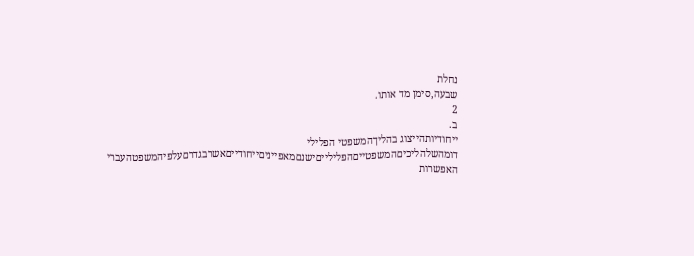נחלת
שבעה,סימן מד אותו.
2
ב.
ייחודיותהייצוג בהליךהמשפטי הפלילי
דומהשלהליכיםהמשפטייםהפלילייםישנםמאפייניםייחודייםאשרבגדרםעלפיהמשפטהעברי
האפשרות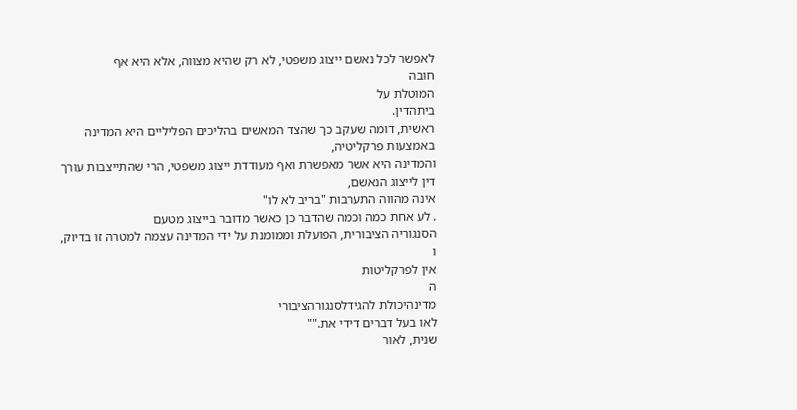לאפשר לכל נאשם ייצוג משפטי, לא רק שהיא מצווה, אלא היא אף
חובה
המוטלת על
ביתהדין.
ראשית, דומה שעקב כך שהצד המאשים בהליכים הפליליים היא המדינה באמצעות פרקליטיה,
והמדינה היא אשר מאפשרת ואף מעודדת ייצוג משפטי, הרי שהתייצבות עורך דין לייצוג הנאשם,
אינה מהווה התערבות "בריב לא לו"
. לע אחת כמה וכמה שהדבר כן כאשר מדובר בייצוג מטעם
הסנגוריה הציבורית, הפועלת וממומנת על ידי המדינה עצמה למטרה זו בדיוק,
ו
אין לפרקליטות
ה
מדינהיכולת להגידלסנגורהציבורי
לאו בעל דברים דידי את.""
שנית, לאור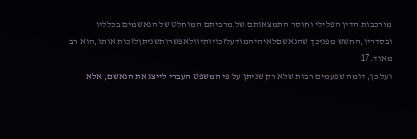מורכבות הדין הפלילי וחוסר התמצאותם של מרביתם המוחלט של הנאשמים בכלליו
ובסדריו,החשש מפניכך שהנאשםלאיהיהמודעלזכויותיוולאפשרותשניתןלזכות אותו,הוא רב
מאוד.17
ועל כן, דומה שפעמים רבות שלא רק שניתן על פי המשפט העברי לייצג את הנאשם, אלא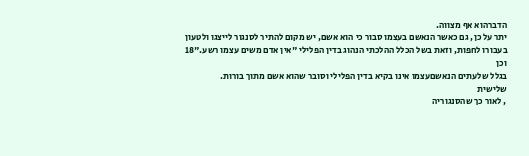הדברהוא אף מצווה.
יתר על כן, גם כאשר הנאשם בעצמו סבור כי הוא אשם, יש מקום להתיר לסנגור לייצגו ולטעון
בעבורו לחפות, וזאת בשל הכלל ההלכתי הנהוג בדין הפלילי "אין אדם משים עצמו רשע."18
וכן
בגלל שלעתים הנאשםעצמו אינו בקיא בדין הפלילי וסובר שהוא אשם מתוך בורות.
שלישית
, לאור כך שהסנגוריה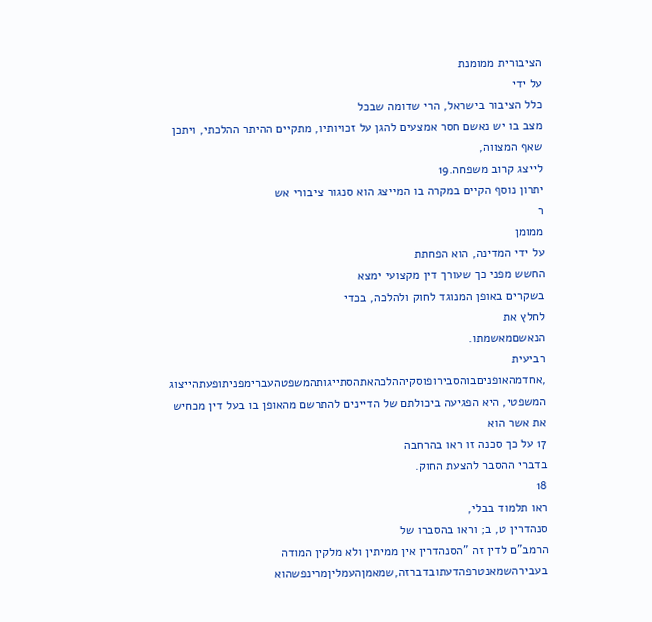הציבורית ממומנת
על ידי
כלל הציבור בישראל, הרי שדומה שבכל
מצב בו יש נאשם חסר אמצעים להגן על זכויותיו, מתקיים ההיתר ההלכתי, ויתכן שאף המצווה,
לייצג קרוב משפחה.19
יתרון נוסף הקיים במקרה בו המייצג הוא סנגור ציבורי אש
ר
ממומן
על ידי המדינה, הוא הפחתת
החשש מפני כך שעורך דין מקצועי ימצא
בשקרים באופן המנוגד לחוק ולהלכה, בכדי
לחלץ את
הנאשםמאשמתו.
רביעית
,אחדמהאופניםבוהסבירופוסקיההלכהאתהסתייגותהמשפטהעברימפניתופעתהייצוג
המשפטי, היא הפגיעה ביכולתם של הדיינים להתרשם מהאופן בו בעל דין מכחיש את אשר הוא
17 על כך סכנה זו ראו בהרחבה
בדברי ההסבר להצעת החוק.
18
ראו תלמוד בבלי,
סנהדרין ט, ב; וראו בהסברו של
הרמב"ם לדין זה "הסנהדרין אין ממיתין ולא מלקין המודה
בעבירהשמאנטרפהדעתובדברזה,שמאמןהעמליןמרינפשהוא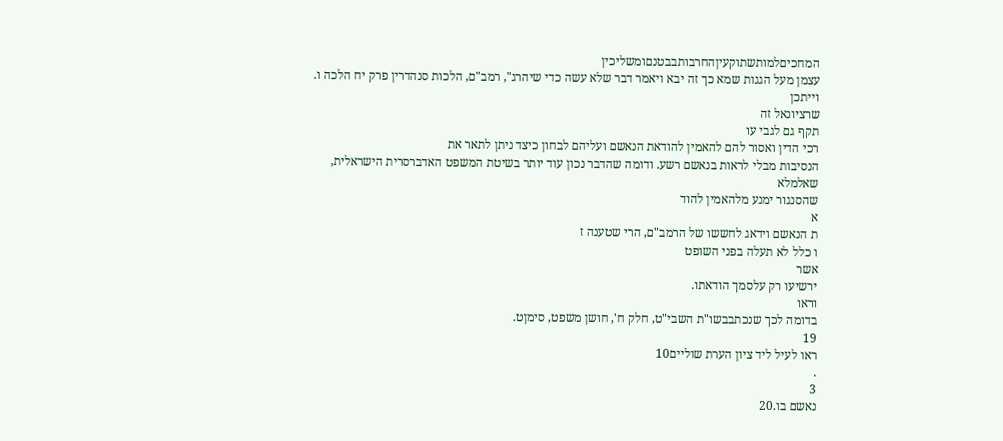המחכיםלמותשתוקעיןהחרבותבבטנםומשליכין
עצמן מעל הגגות שמא כך זה יבא ויאמר דבר שלא עשה כדי שיהרג", רמב"ם, הלכות סנהדרין פרק יח הלכה ו. וייתכן
שרציונאל זה
תקף גם לגבי עו
רכי הדין ואסור להם להאמין להודאת הנאשם ועליהם לבחון כיצד ניתן לתאר את
הנסיבות מבלי לראות בנאשם רשע. ודומה שהדבר נכון עוד יותר בשיטת המשפט האדברסרית הישראלית, שאלמלא
שהסנגור ימנע מלהאמין להוד
א
ת הנאשם וידאג לחששו של הרמב"ם, הרי שטענה ז
ו כלל לא תעלה בפני השופט
אשר
ירשיעו רק עלסמך הודאתו.
וראו
בדומה לכך שנכתבבשו"ת השבי"ט, חלק ח', חושן משפט, סימןט.
19
ראו לעיל ליד ציון הערת שוליים10
.
3
נאשם בו.20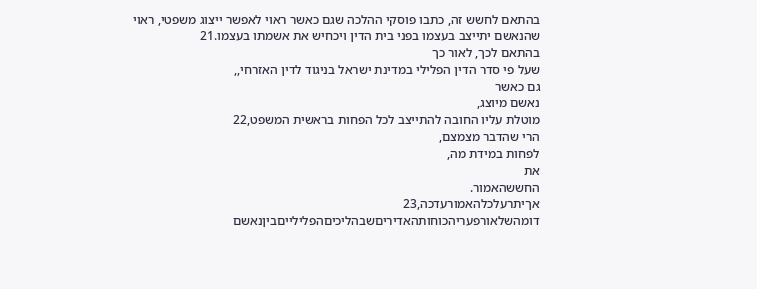בהתאם לחשש זה, כתבו פוסקי ההלכה שגם כאשר ראוי לאפשר ייצוג משפטי, ראוי
שהנאשם יתייצב בעצמו בפני בית הדין ויכחיש את אשמתו בעצמו.21
בהתאם לכך, לאור כך
שעל פי סדר הדין הפלילי במדינת ישראל בניגוד לדין האזרחי,,
גם כאשר
נאשם מיוצג,
מוטלת עליו החובה להתייצב לכל הפחות בראשית המשפט,22
הרי שהדבר מצמצם,
לפחות במידת מה,
את
החששהאמור.
אךיתרעלכלהאמורעדכה,23
דומהשלאורפעריהכוחותהאדיריםשבהליכיםהפלילייםביןנאשם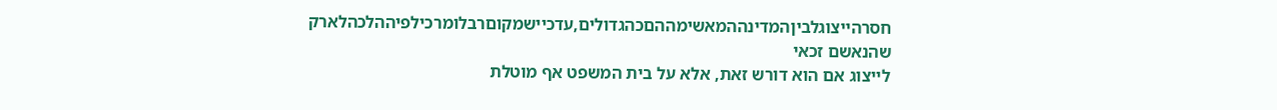חסרהייצוגלביןהמדינההמאשימההםכהגדולים,עדכיישמקוםרבלומרכילפיההלכהלארק
שהנאשם זכאי
לייצוג אם הוא דורש זאת, אלא על בית המשפט אף מוטלת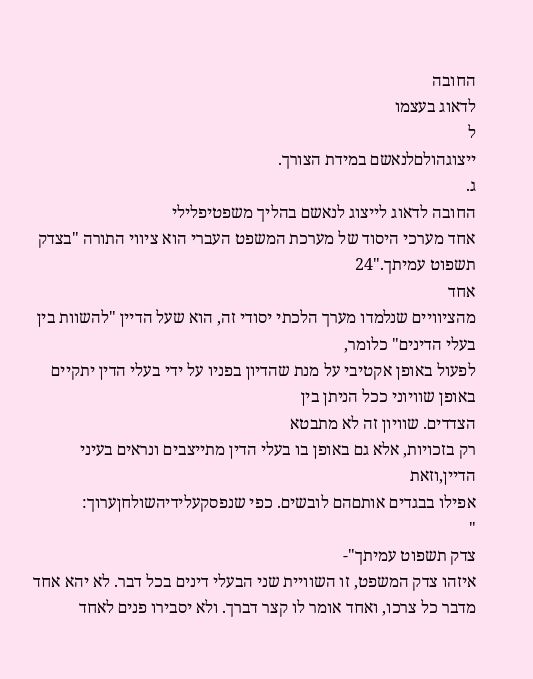החובה
לדאוג בעצמו
ל
ייצוגהולםלנאשם במידת הצורך.
ג.
החובה לדאוג לייצוג לנאשם בהליך משפטיפלילי
אחד מערכי היסוד של מערכת המשפט העברי הוא ציווי התורה "בצדק תשפוט עמיתך."24
אחד
מהציוויים שנלמדו מערך הלכתי יסודי זה, הוא שעל הדיין "להשוות בין בעלי הדינים" כלומר,
לפעול באופן אקטיבי על מנת שהדיון בפניו על ידי בעלי הדין יתקיים באופן שוויוני ככל הניתן בין
הצדדים. שוויון זה לא מתבטא
רק בזכויות, אלא גם באופן בו בעלי הדין מתייצבים ונראים בעיני
הדיין,וזאת
אפילו בבגדים אותםהם לובשים. כפי שנפסקעלידיהשולחןערוך:
"
צדק תשפוט עמיתך"-
איזהו צדק המשפט, זו השוויית שני הבעלי דינים בכל דבר. לא יהא אחד
מדבר כל צרכו, ואחד אומר לו קצר דברך. ולא יסבירו פנים לאחד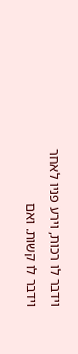וידבר לו רכות, וירע פניו לאחר
וידבר לו קשות. ואם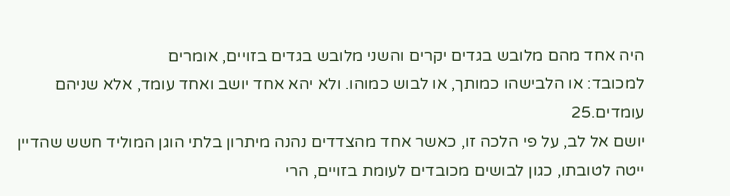היה אחד מהם מלובש בגדים יקרים והשני מלובש בגדים בזויים, אומרים
למכובד: או הלבישהו כמותך, או לבוש כמוהו. ולא יהא אחד יושב ואחד עומד, אלא שניהם
עומדים.25
יושם אל לב, על פי הלכה זו, כאשר אחד מהצדדים נהנה מיתרון בלתי הוגן המוליד חשש שהדיין
ייטה לטובתו, כגון לבושים מכובדים לעומת בזויים, הרי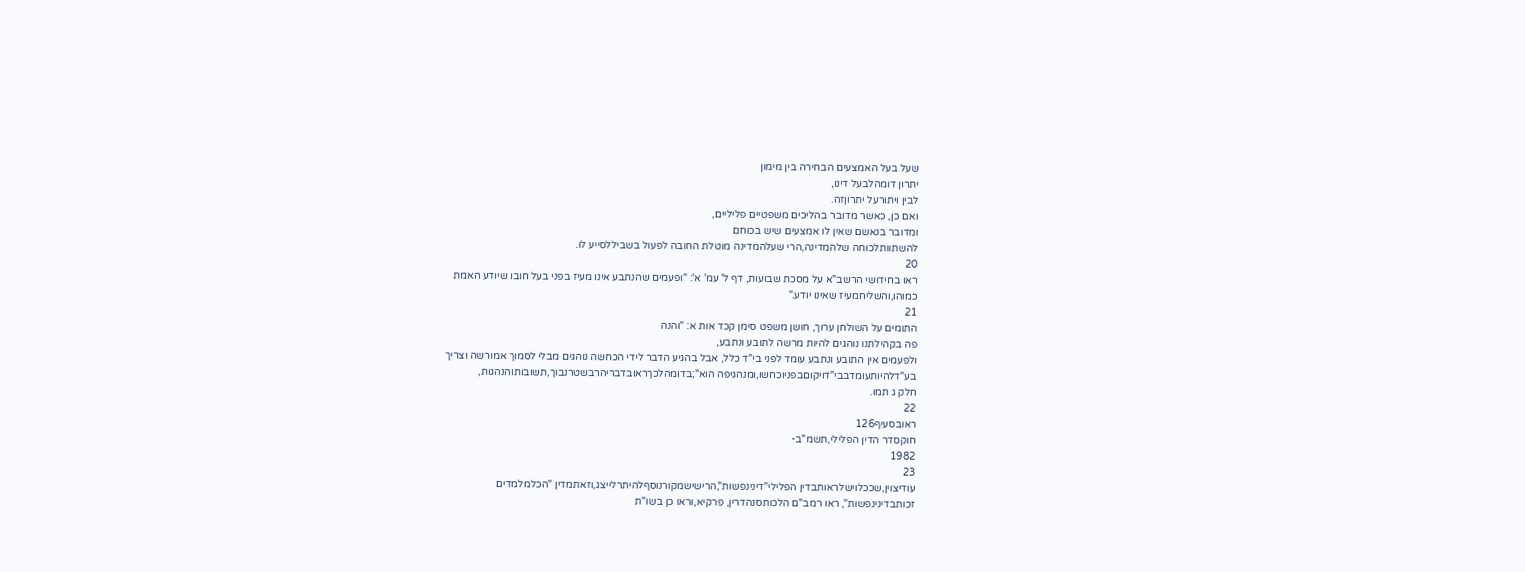שעל בעל האמצעים הבחירה בין מימון
יתרון דומהלבעל דינו,
לבין ויתורעל יתרוןזה.
ואם כן, כאשר מדובר בהליכים משפטיים פליליים,
ומדובר בנאשם שאין לו אמצעים שיש בכוחם
להשתוותלכוחה שלהמדינה,הרי שעלהמדינה מוטלת החובה לפעול בשביללסייע לו.
20
ראו בחידושי הרשב"א על מסכת שבועות, דף ל' עמ' א': "ופעמים שהנתבע אינו מעיז בפני בעל חובו שיודע האמת
כמוהו,והשליחמעיז שאינו יודע."
21
התומים על השולחן ערוך, חושן משפט סימן קכד אות א: "והנה
פה בקהילתנו נוהגים להיות מרשה לתובע ונתבע,
ולפעמים אין התובע ונתבע עומד לפני בי"ד כלל, אבל בהגיע הדבר לידי הכחשה נוהגים מבלי לסמוך אמורשה וצריך
בע"דלהיותעומדבבי"דויקוםבפניוכחשו,ומנהגיפה הוא";בדומהלכךראובדבריהרבשטרנבוך,תשובותוהנהגות,
חלק ג תמו.
22
ראובסעיף126
חוקסדר הדין הפלילי,תשמ"ב-
1982
23
עודיצוין,שככלוישלראותבדין הפלילי"דינינפשות",הרישישמקורנוסףלהיתרלייצג,וזאתמדין "הכלמלמדים
זכותבדינינפשות", ראו רמב"ם הלכותסנהדרין, פרקיא,וראו כן בשו"ת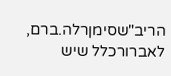הריב"שסימןרלה.ברם, לאברורכלל שיש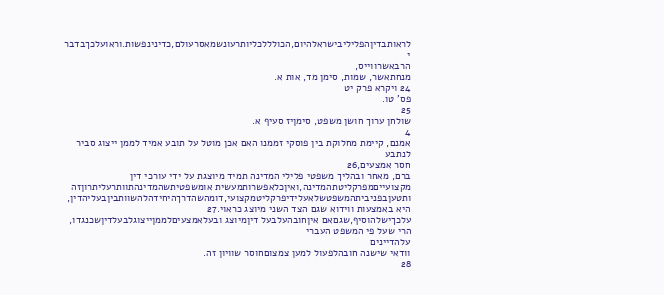לראותבדיןהפליליבישראלהיום,הכולללכליותרעונשמאסרעולם,כדינינפשות.וראועלכךבדבר
י
הרבאשרווייס,
מנחתאשר, שמות, סימן מד, אות א.
24 ויקרא פרק יט
פס' טו.
25
שולחן ערוך חושן משפט, סימןיז סעיף א.
4
אמנם, קיימת מחלוקת בין פוסקי זממנו האם אכן מוטל על תובע אמיד לממן ייצוג סביר לנתבע
חסר אמצעים,26
ברם, מאחר ובהליך משפטי פלילי המדינה תמיד מיוצגת על ידי עורכי דין
מקצועייםמפרקליטתהמדינה,ואיןכלאפשרותמעשית אומשפטיתשהמדינהתוותרעליתרוןזה
ותטעןבפניביתהמשפטשלאעלידיפרקליטמקצועי,דומהשהדרךהיחידהלהשוותביןבעליהדין,
היא באמצעות ווידוא שגם הצד השני מיוצג כראוי.27
עלכךישלהוסיף,שגםאם איןחובהעלבעל דיןמיוצג ובעלאמצעיםלממןייצוגלבעלדיןשכנגדו,
הרי שעל פי המשפט העברי
עלהדיינים
וודאי שישנה חובהלפעול למען צמצוםחוסר שוויון זה.
28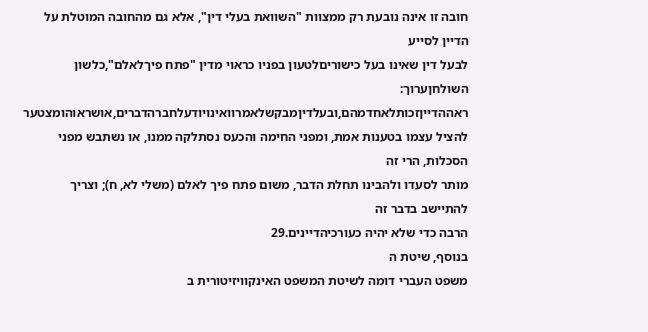חובה זו אינה נובעת רק ממצוות "השוואת בעלי דין", אלא גם מהחובה המוטלת על הדיין לסייע
לבעל דין שאינו בעל כישוריםלטעון בפניו כראוי מדין "פתח פיךלאלם",כלשון השולחןערוך:
ראההדייןזכותלאחדמהם,ובעלדיןמבקשלאמרוואינויודעלחברהדברים,אושראוהומצטער
להציל עצמו בטענות אמת, ומפני החימה והכעס נסתלקה ממנו, או נשתבש מפני הסכלות, הרי זה
מותר לסעדו ולהבינו תחלת הדבר, משום פתח פיך לאלם (משלי לא, ח); וצריך להתיישב בדבר זה
הרבה כדי שלא יהיה כעורכיהדיינים.29
בנוסף, שיטת ה
משפט העברי דומה לשיטת המשפט האינקוויזיטורית ב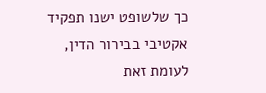כך שלשופט ישנו תפקיד
אקטיבי בבירור הדין, לעומת זאת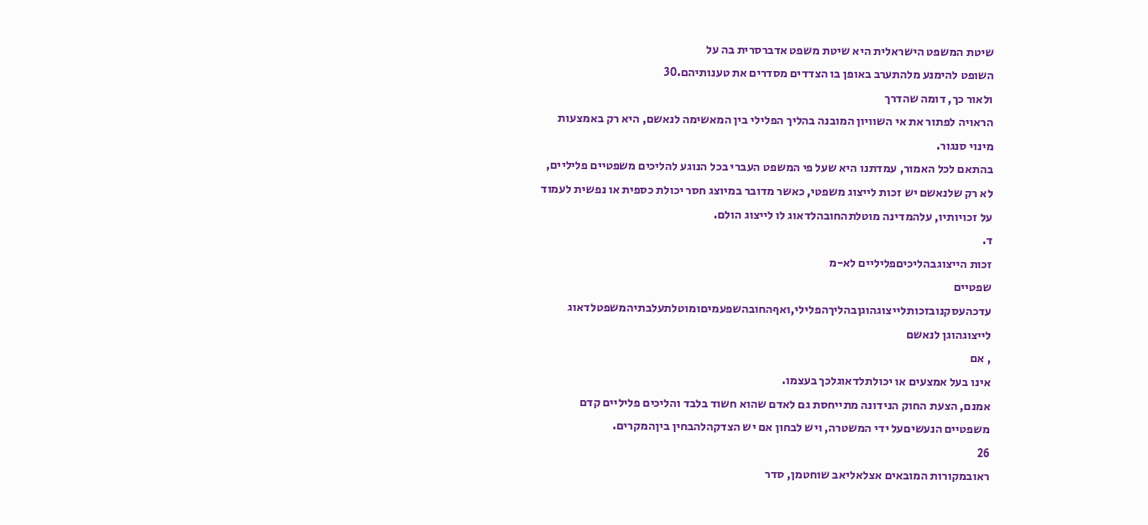שיטת המשפט הישראלית היא שיטת משפט אדברסרית בה על
השופט להימנע מלהתערב באופן בו הצדדים מסדרים את טענותיהם.30
ולאור כך, דומה שהדרך
הראויה לפתור את אי השוויון המובנה בהליך הפלילי בין המאשימה לנאשם, היא רק באמצעות
מינוי סנגור.
בהתאם לכל האמור, עמדתנו היא שעל פי המשפט העברי בכל הנוגע להליכים משפטיים פליליים,
לא רק שלנאשם יש זכות לייצוג משפטי, כאשר מדובר במיוצג חסר יכולת כספית או נפשית לעמוד
על זכויותיו, עלהמדינה מוטלתהחובהלדאוג לו לייצוג הולם.
ד.
זכות הייצוגבהליכיםפליליים לא-מ
שפטיים
עדכהעסקנובזכותלייצוגהוגןבהליךהפלילי,ואףהחובהשפעמיםומוטלתעלבתיהמשפטלדאוג
לייצוגהוגן לנאשם
, אם
אינו בעל אמצעים או יכולתלדאוגלכך בעצמו.
אמנם, הצעת החוק הנידונה מתייחסת גם לאדם שהוא חשוד בלבד והליכים פליליים קדם
משפטיים הנעשיםעל ידי המשטרה, ויש לבחון אם יש הצדקהלהבחין ביןהמקרים.
26
ראובמקורות המובאים אצלאליאב שוחטמן, סדר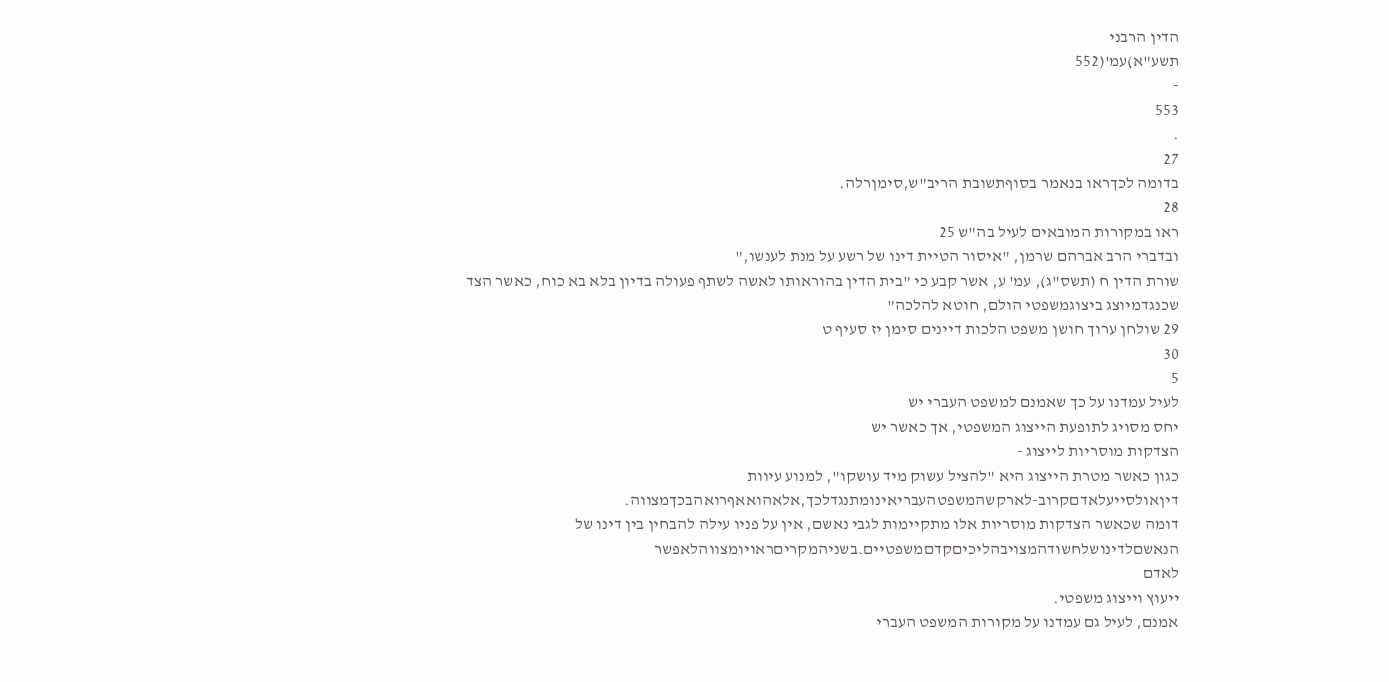הדין הרבני
תשע"א)עמ'(552
-
553
.
27
בדומה לכךראו בנאמר בסוףתשובת הריב"ש,סימןרלה.
28
ראו במקורות המובאים לעיל בה"ש 25
ובדברי הרב אברהם שרמן, "איסור הטיית דינו של רשע על מנת לענשו,"
שורת הדין ח (תשס"ג), עמ' ע, אשר קבע כי "בית הדין בהוראותו לאשה לשתף פעולה בדיון בלא בא כוח, כאשר הצד
שכנגדמיוצג ביצוגמשפטי הולם, חוטא להלכה"
29 שולחן ערוך חושן משפט הלכות דיינים סימן יז סעיף ט
30
5
לעיל עמדנו על כך שאמנם למשפט העברי יש
יחס מסויג לתופעת הייצוג המשפטי, אך כאשר יש
הצדקות מוסריות לייצוג -
כגון כאשר מטרת הייצוג היא "להציל עשוק מיד עושקו", למנוע עיוות
דיןאולסייעלאדםקרוב-לארקשהמשפטהעבריאינומתנגדלכך,אלאהואאףרואהבכךמצווה.
דומה שכאשר הצדקות מוסריות אלו מתקיימות לגבי נאשם, אין על פניו עילה להבחין בין דינו של
הנאשםלדינושלחשודהמצויבהליכיםקדםמשפטיים.בשניהמקריםראויומצווהלאפשר
לאדם
ייעוץ וייצוג משפטי.
אמנם, לעיל גם עמדנו על מקורות המשפט העברי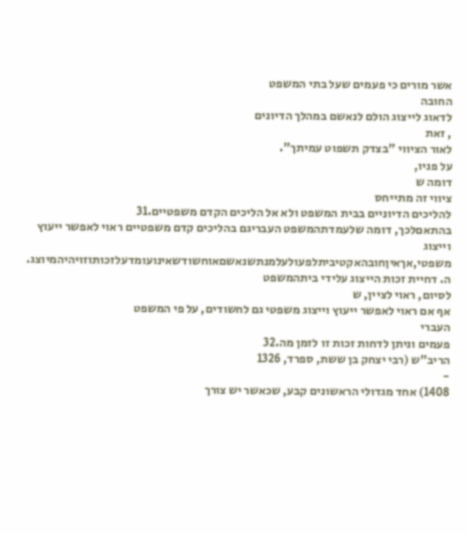אשר מורים כי פעמים שעל בתי המשפט
החובה
לדאוג לייצוג הולם לנאשם במהלך הדיונים
, זאת
לאור הציווי "בצדק תשפוט עמיתך".
על פניו,
דומה ש
ציווי זה מתייחס
להליכים הדיוניים בבית המשפט ולא אל הליכים הקדם משפטיים.31
בהתאםלכך, דומה שלעמדתהמשפט העבריגם בהליכים קדם משפטיים ראוי לאפשר ייעוץ וייצוג
משפטי,אךאיןחובהאקטיביתלפעולעלמנתשנאשםאוחשודשאינועומדעלזכותוזויהיהמיוצג.
ה. דחיית זכות הייצוג עלידי ביתהמשפט
לסיום, ראוי לציין, ש
אף אם ראוי לאפשר ייעוץ וייצוג משפטי גם לחשודים, על פי המשפט
העברי
פעמים וניתן לדחות זכות זו לזמן מה.32
הריב"ש (רבי יצחק בן ששת, ספרד, 1326
-
1408) אחד מגדולי הראשונים קבע, שכאשר יש צורך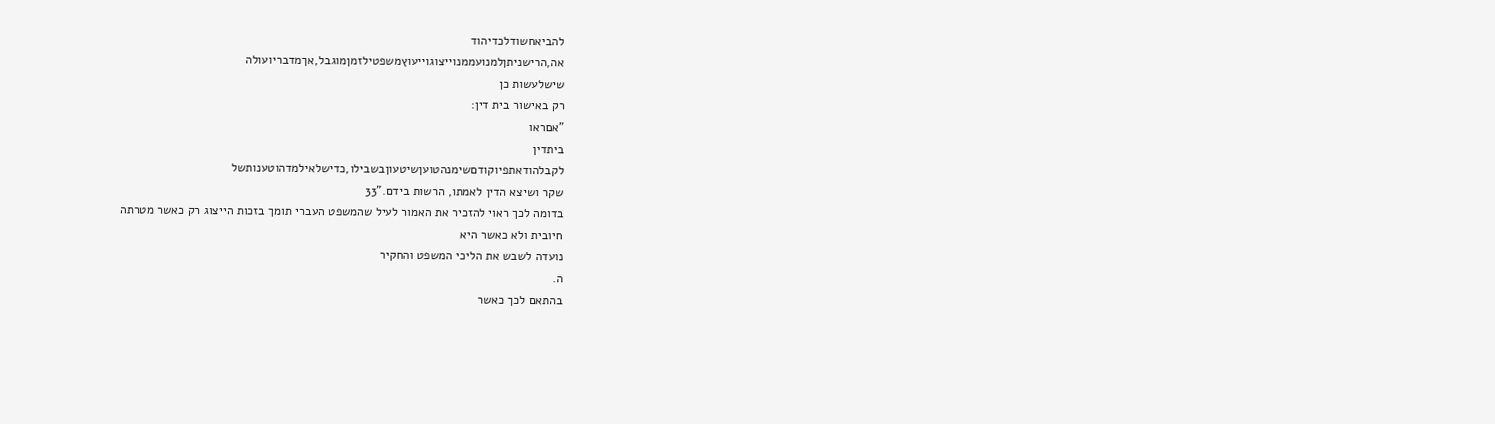להביאחשודלכדיהוד
אה,הרישניתןלמנועממנוייצוגוייעוץמשפטילזמןמוגבל,אךמדבריועולה
שישלעשות כן
רק באישור בית דין:
"אםראו
ביתדין
לקבלהודאתפיוקודםשימנהטועןשיטעוןבשבילו,כדישלאילמדהוטענותשל
שקר ושיצא הדין לאמתו, הרשות בידם."33
בדומה לכך ראוי להזכיר את האמור לעיל שהמשפט העברי תומך בזכות הייצוג רק כאשר מטרתה
חיובית ולא כאשר היא
נועדה לשבש את הליכי המשפט והחקיר
ה.
בהתאם לכך כאשר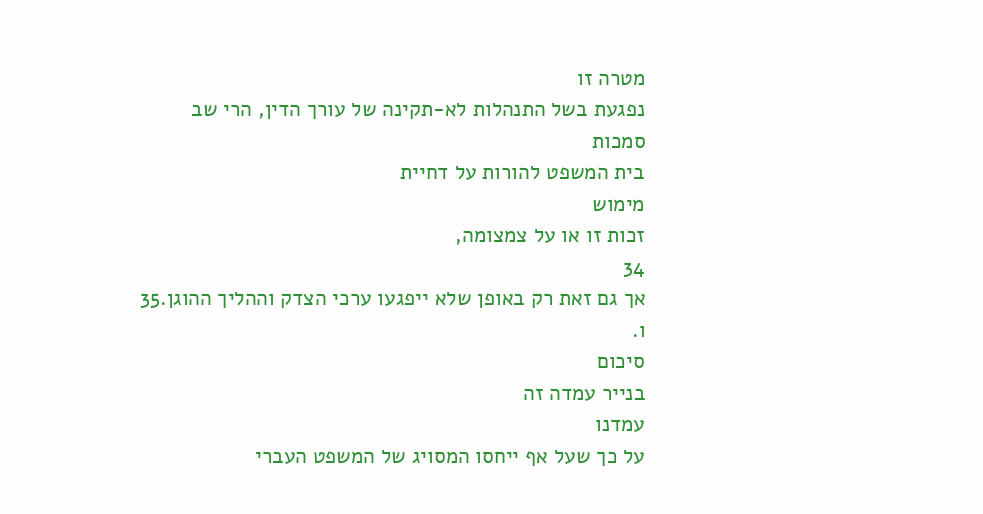מטרה זו
נפגעת בשל התנהלות לא-תקינה של עורך הדין, הרי שב
סמכות
בית המשפט להורות על דחיית
מימוש
זכות זו או על צמצומה,
34
אך גם זאת רק באופן שלא ייפגעו ערכי הצדק וההליך ההוגן.35
ו.
סיכום
בנייר עמדה זה
עמדנו
על כך שעל אף ייחסו המסויג של המשפט העברי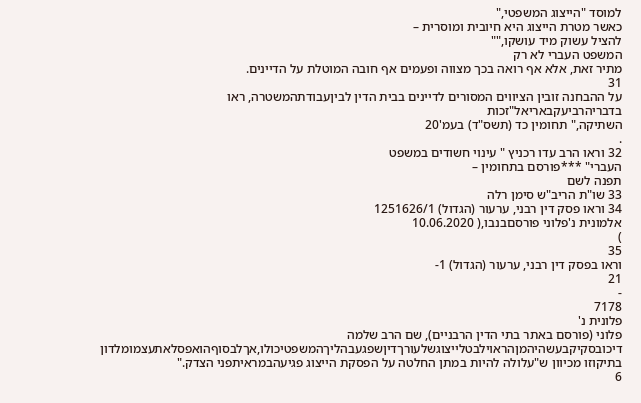למוסד "הייצוג המשפטי,"
כאשר מטרת הייצוג היא חיובית ומוסרית –
להציל עשוק מיד עושקו,""
המשפט העברי לא רק
מתיר זאת, אלא אף רואה בכך מצווה ופעמים אף חובה המוטלת על הדיינים.
31
על ההבחנה זובין הציווים המסורים לדיינים בבית הדין לביןעבודתהמשטרה, ראו בדבריהרביעקבאריאל"זכות
השתיקה," תחומין כד (תשס"ד) בעמ'20
.
32 וראו הרב עדו רכניץ " עינוי חשודים במשפט
העברי" ***פורסם בתחומין –
תפנה לשם
33 שו"ת הריב"ש סימן רלה
34 וראו פסק דין רבני, ערעור (הגדול) 1251626/1
אלמונית נ'פלוני פורסםבנבו,( 10.06.2020
)
35
וראו בפסק דין רבני, ערעור (הגדול) 1-
21
-
7178
פלונית נ'
פלוני (פורסם באתר בתי הדין הרבניים), שם הרב שלמה
דיכובסקיקבעשהיהמןהראוילבטלייצוגשלעורךדיןשפגעבהליךהמשפטיכולו,אךלבסוףהואפסלאתעצמומלדון
בתיקוזו מכיוון ש"עלולה להיות במתן החלטה על הפסקת הייצוג פגיעהבמראיתפני הצדק."
6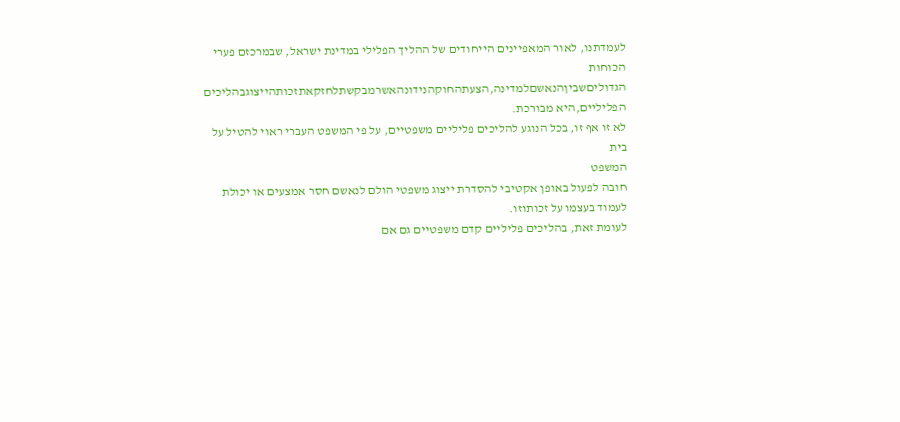לעמדתנו, לאור המאפיינים הייחודים של ההליך הפלילי במדינת ישראל, שבמרכזם פערי הכוחות
הגדוליםשביןהנאשםלמדינה,הצעתהחוקהנידונהאשרמבקשתלחזקאתזכותהייצוגבהליכים
הפליליים,היא מבורכת.
לא זו אף זו, בכל הנוגע להליכים פליליים משפטיים, על פי המשפט העברי ראוי להטיל על בית
המשפט
חובה לפעול באופן אקטיבי להסדרת ייצוג משפטי הולם לנאשם חסר אמצעים או יכולת
לעמוד בעצמו על זכותוזו.
לעומת זאת, בהליכים פליליים קדם משפטיים גם אם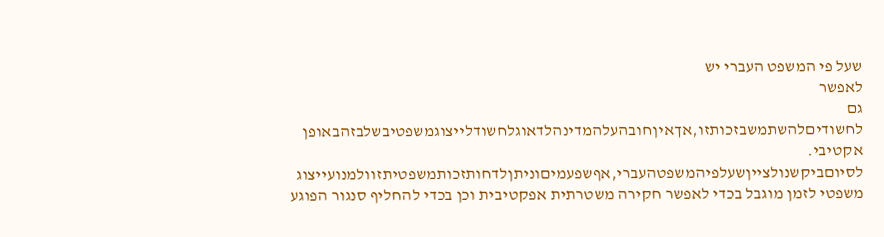שעל פי המשפט העברי יש
לאפשר
גם
לחשודיםלהשתמשבזכותזו,אךאיןחובהעלהמדינהלדאוגלחשודלייצוגמשפטיבשלבזהבאופן
אקטיבי.
לסיוםביקשנולצייןשעלפיהמשפטהעברי,אףשפעמיםוניתןלדחותזכותמשפטיתזוולמנועייצוג
משפטי לזמן מוגבל בכדי לאפשר חקירה משטרתית אפקטיבית וכן בכדי להחליף סנגור הפוגע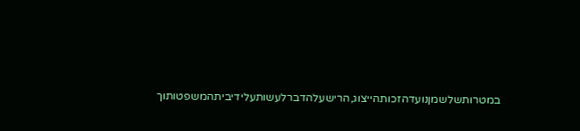במטרותשלשמןנועדהזכותהייצוג,הרישעלהדברלעשותעלידיביתהמשפטותוך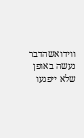ווידואשהדבר
נעשה באופן שלא ייפגעו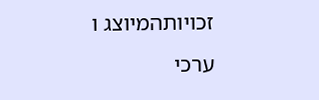זכויותהמיוצג ו
ערכי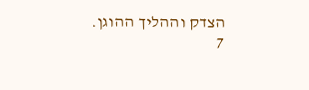הצדק וההליך ההוגן.
7